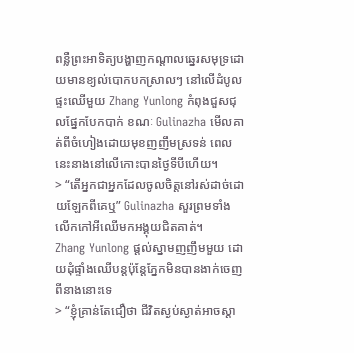ពន្លឺព្រះអាទិត្យបង្ហាញកណ្តាលឆ្នេរសមុទ្រដោយមានខ្យល់បោកបកស្រាលៗ នៅលើដំបូលផ្ទះឈើមួយ Zhang Yunlong កំពុងជួសជុលផ្នែកបែកបាក់ ខណៈ Gulinazha មើលគាត់ពីចំហៀងដោយមុខញញឹមស្រទន់ ពេលនេះនាងនៅលើកោះបានថ្ងៃទីបីហើយ។
> “តើអ្នកជាអ្នកដែលចូលចិត្តនៅរស់ដាច់ដោយឡែកពីគេឬ” Gulinazha សួរព្រមទាំងលើកកៅអីឈើមកអង្គុយជិតគាត់។
Zhang Yunlong ផ្ដល់ស្នាមញញឹមមួយ ដោយដុំផ្ទាំងឈើបន្តប៉ុន្តែភ្នែកមិនបានងាក់ចេញពីនាងនោះទេ
> “ខ្ញុំគ្រាន់តែជឿថា ជីវិតស្ងប់ស្ងាត់អាចស្ដា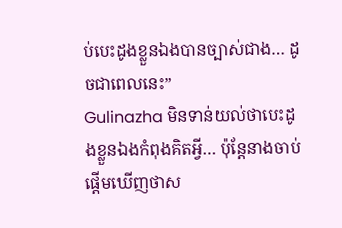ប់បេះដូងខ្លួនឯងបានច្បាស់ជាង… ដូចជាពេលនេះ”
Gulinazha មិនទាន់យល់ថាបេះដូងខ្លួនឯងកំពុងគិតអ្វី… ប៉ុន្តែនាងចាប់ផ្ដើមឃើញថាស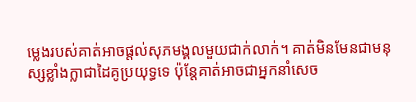ម្លេងរបស់គាត់អាចផ្តល់សុភមង្គលមួយជាក់លាក់។ គាត់មិនមែនជាមនុស្សខ្លាំងក្លាជាដៃគូប្រយុទ្ធទេ ប៉ុន្តែគាត់អាចជាអ្នកនាំសេច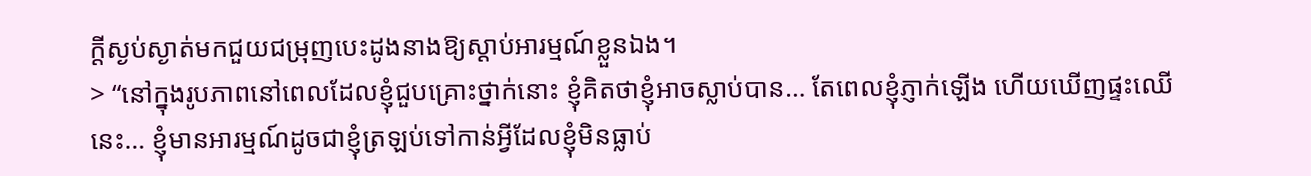ក្ដីស្ងប់ស្ងាត់មកជួយជម្រុញបេះដូងនាងឱ្យស្ដាប់អារម្មណ៍ខ្លួនឯង។
> “នៅក្នុងរូបភាពនៅពេលដែលខ្ញុំជួបគ្រោះថ្នាក់នោះ ខ្ញុំគិតថាខ្ញុំអាចស្លាប់បាន… តែពេលខ្ញុំភ្ញាក់ឡើង ហើយឃើញផ្ទះឈើនេះ… ខ្ញុំមានអារម្មណ៍ដូចជាខ្ញុំត្រឡប់ទៅកាន់អ្វីដែលខ្ញុំមិនធ្លាប់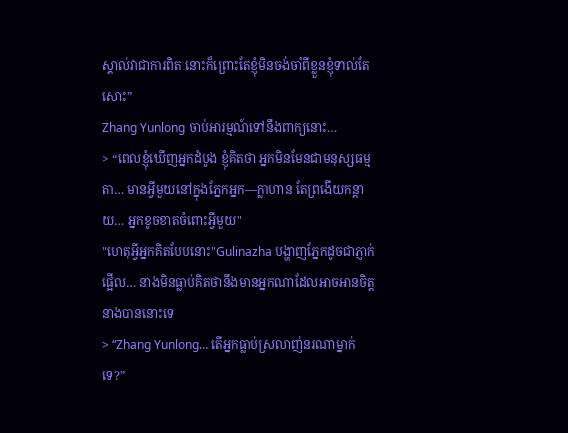ស្គាល់វាជាការពិត នោះក៏ព្រោះតែខ្ញុំមិនចង់ចាំពីខ្លួនខ្ញុំទាល់តែសោះ”
Zhang Yunlong ចាប់អារម្មណ៍ទៅនឹងពាក្យនោះ…
> “ពេលខ្ញុំឃើញអ្នកដំបូង ខ្ញុំគិតថា អ្នកមិនមែនជាមនុស្សធម្មតា… មានអ្វីមួយនៅក្នុងភ្នែកអ្នក—ក្លាហាន តែព្រងើយកន្ដាយ… អ្នកខូចខាតចំពោះអ្វីមួយ"
"ហេតុអ្វីអ្នកគិតបែបនោះ"Gulinazha បង្ហាញភ្នែកដូចជាភ្ញាក់ផ្អើល… នាងមិនធ្លាប់គិតថានឹងមានអ្នកណាដែលអាចអានចិត្តនាងបាននោះទេ
> “Zhang Yunlong… តើអ្នកធ្លាប់ស្រលាញ់នរណាម្នាក់ទេ?”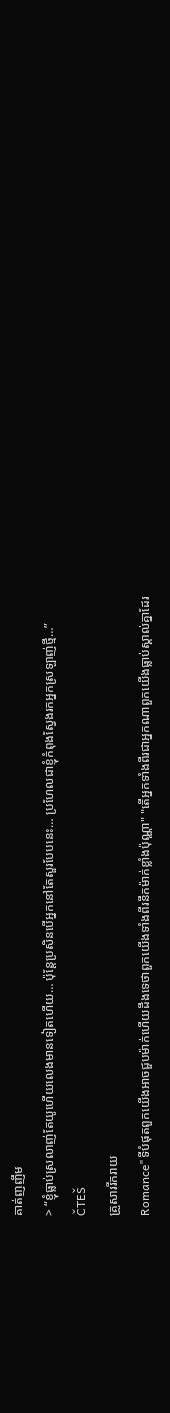គាត់ញញឹម
> “ខ្ញុំធ្លាប់ស្រលាញ់តែយូហើយលេងមានទៀតហើយ… ប៉ុន្តែប្រសិនបើអ្នកនៅតែសួរបែបនេះ… ប្រហែលជាខ្ញុំកំពុងស្វែងរកអ្នកស្រឡាញ់ថ្មី…”
ČTEŠ
គ្រួសាររីករាយ
Romance"ទីបំផុតពួកយើងអាចជួបម៉ាក់ហើយដឹងទេថាពួកយើងទាំងពីរនឹកម៉ាក់ខ្លាំងប៉ុណ្ណា" "តើអ្នកទាំងពីរជាអ្នកណាពួកយើងធ្លាប់ស្គាល់គ្នាដែរ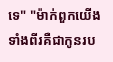ទេ" "ម៉ាក់ពួកយើងទាំងពីរគឺជាកូនរប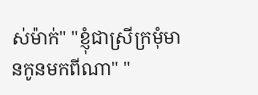ស់ម៉ាក់" "ខ្ញុំជាស្រីក្រមុំមានកូនមកពីណា" "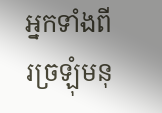អ្នកទាំងពីរច្រឡុំមនុ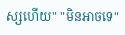ស្សហើយ" "មិនអាចទេ"